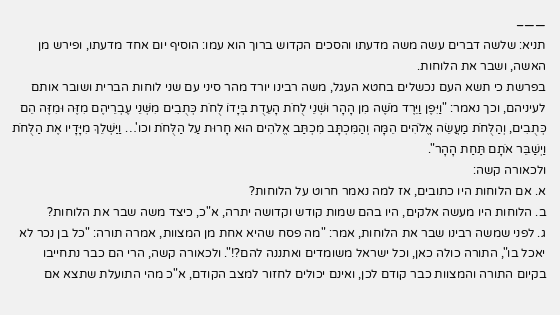——–
תניא: שלשה דברים עשה משה מדעתו והסכים הקדוש ברוך הוא עמו: הוסיף יום אחד מדעתו, ופירש מן האשה, ושבר את הלוחות.
בפרשת כי תשא העם נכשלים בחטא העגל, משה רבינו יורד מהר סיני עם שני לוחות הברית ושובר אותם לעיניהם, וכך נאמר: "וַיִּפֶן וַיֵּרֶד מֹשֶׁה מִן הָהָר וּשְׁנֵי לֻחֹת הָעֵדֻת בְּיָדוֹ לֻחֹת כְּתֻבִים מִשְּׁנֵי עֶבְרֵיהֶם מִזֶּה וּמִזֶּה הֵם כְּתֻבִים, וְהַלֻּחֹת מַעֲשֵׂה אֱלֹהִים הֵמָּה וְהַמִּכְתָּב מִכְתַּב אֱלֹהִים הוּא חָרוּת עַל הַלֻּחֹת וכו'… וַיַּשְׁלֵךְ מִיָּדָיו אֶת הַלֻּחֹת וַיְשַׁבֵּר אֹתָם תַּחַת הָהָר".
ולכאורה קשה:
א. אם הלוחות היו כתובים, אז למה נאמר חרוט על הלוחות?
ב. הלוחות היו מעשה אלקים, היו בהם שמות קודש וקדושה יתרה, א"כ, כיצד משה שבר את הלוחות?
ג. לפני שמשה רבינו שבר את הלוחות, אמר: "מה פסח שהיא אחת מן המצוות, אמרה תורה: "כל בן נכר לא יאכל בו", התורה כולה כאן, וכל ישראל משומדים ואתננה להם?!". ולכאורה קשה, הרי הם כבר נתחייבו בקיום התורה והמצוות כבר קודם לכן, ואינם יכולים לחזור למצב הקודם, א"כ מהי התועלת שתצא אם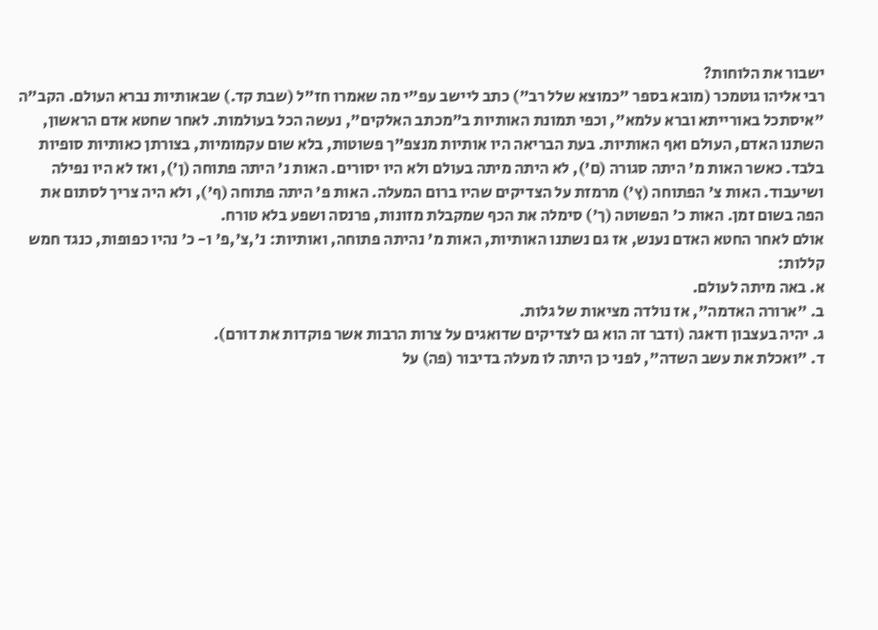ישבור את הלוחות?
רבי אליהו גוטמכר (מובא בספר "כמוצא שלל רב") כתב ליישב עפ"י מה שאמרו חז"ל (שבת קד.) שבאותיות נברא העולם. הקב"ה "איסתכל באורייתא וברא עלמא", וכפי תמונת האותיות ב"מכתב האלקים", נעשה הכל בעולמות. לאחר שחטא אדם הראשון, השתנו האדם, העולם ואף האותיות. בעת הבריאה היו אותיות מנצפ"ך פשוטות, בלא שום עקמומיות, בצורתן כאותיות סופיות בלבד. כאשר האות מ' היתה סגורה (ם'), לא היתה מיתה בעולם ולא היו יסורים. האות נ' היתה פתוחה (ן'), ואז לא היו נפילה ושיעבוד. האות צ' הפתוחה (ץ') מרמזת על הצדיקים שהיו ברום המעלה. האות פ' היתה פתוחה (ף'), ולא היה צריך לסתום את הפה בשום זמן. האות כ' הפשוטה (ך') סימלה את הכף שמקבלת מזונות, פרנסה ושפע בלא טורח.
אולם לאחר החטא האדם נענש, אז גם נשתנו האותיות, האות מ' נהיתה פתוחה, ואותיות: נ',צ',פ' ו- כ' נהיו כפופות, כנגד חמש קללות:
א. באה מיתה לעולם.
ב. "ארורה האדמה", אז נולדה מציאות של גלות.
ג. יהיה בעצבון ודאגה (ודבר זה הוא גם לצדיקים שדואגים על צרות הרבות אשר פוקדות את דורם).
ד. "ואכלת את עשב השדה", לפני כן היתה לו מעלה בדיבור (פה) על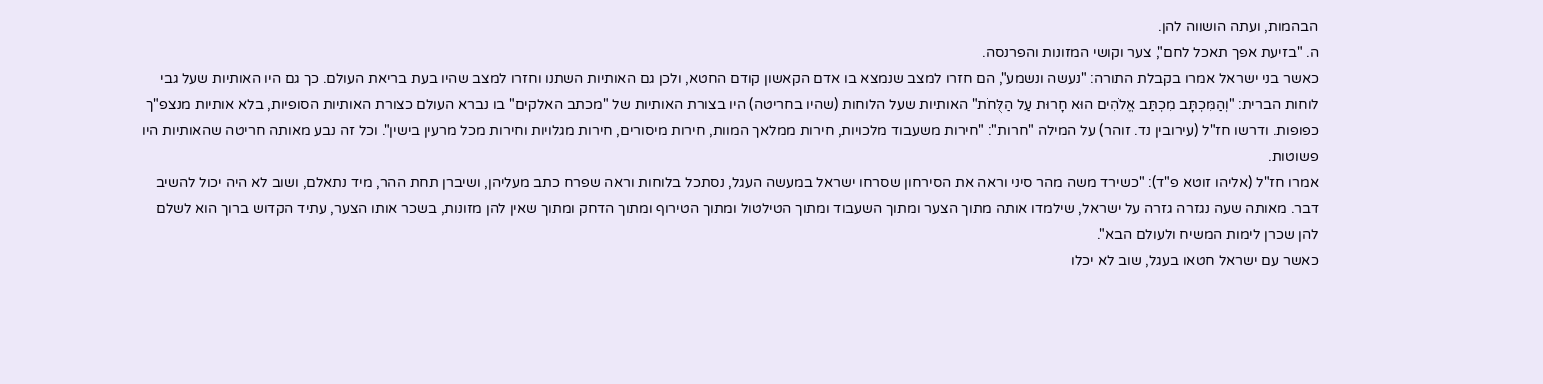הבהמות, ועתה הושווה להן.
ה. "בזיעת אפך תאכל לחם", צער וקושי המזונות והפרנסה.
כאשר בני ישראל אמרו בקבלת התורה: "נעשה ונשמע", הם חזרו למצב שנמצא בו אדם הקאשון קודם החטא, ולכן גם האותיות השתנו וחזרו למצב שהיו בעת בריאת העולם. כך גם היו האותיות שעל גבי לוחות הברית: "וְהַמִּכְתָּב מִכְתַּב אֱלֹהִים הוּא חָרוּת עַל הַלֻּחֹת" האותיות שעל הלוחות (שהיו בחריטה) היו בצורת האותיות של "מכתב האלקים" בו נברא העולם כצורת האותיות הסופיות, בלא אותיות מנצפ"ך כפופות. ודרשו חז"ל (עירובין נד. זוהר) על המילה "חרות": "חירות משעבוד מלכויות, חירות ממלאך המוות, חירות מיסורים, חירות מגלויות וחירות מכל מרעין בישין". וכל זה נבע מאותה חריטה שהאותיות היו פשוטות.
אמרו חז"ל (אליהו זוטא פ"ד): "כשירד משה מהר סיני וראה את הסירחון שסרחו ישראל במעשה העגל, נסתכל בלוחות וראה שפרח כתב מעליהן, ושיברן תחת ההר, מיד נתאלם, ושוב לא היה יכול להשיב דבר. מאותה שעה נגזרה גזרה על ישראל, שילמדו אותה מתוך הצער ומתוך השעבוד ומתוך הטילטול ומתוך הטירוף ומתוך הדחק ומתוך שאין להן מזונות, בשכר אותו הצער, עתיד הקדוש ברוך הוא לשלם להן שכרן לימות המשיח ולעולם הבא".
כאשר עם ישראל חטאו בעגל, שוב לא יכלו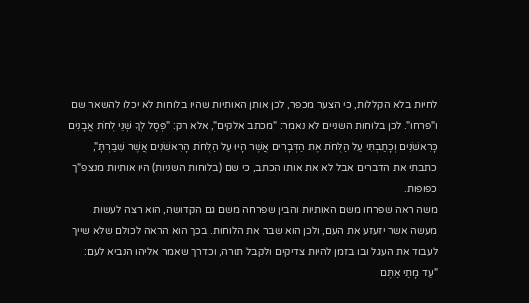לחיות בלא הקללות, כי הצער מכפר, לכן אותן האותיות שהיו בלוחות לא יכלו להשאר שם ו"פרחו". לכן בלוחות השניים לא נאמר: "מכתב אלקים", אלא רק: "פְּסָל לְךָ שְׁנֵי לֻחֹת אֲבָנִים כָּרִאשֹׁנִים וְכָתַבְתִּי עַל הַלֻּחֹת אֶת הַדְּבָרִים אֲשֶׁר הָיוּ עַל הַלֻּחֹת הָרִאשֹׁנִים אֲשֶׁר שִׁבַּרְתָּ", כתבתי את הדברים אבל לא את אותו הכתב, כי שם (בלוחות השניות) היו אותיות מנצפ"ך כפופות.
משה ראה שפרחו משם האותיות והבין שפרחה משם גם הקדושה, הוא רצה לעשות מעשה אשר יזעזע את העם, ולכן הוא שבר את הלוחות. בכך הוא הראה לכולם שלא שייך לעבוד את העגל ובו בזמן להיות צדיקים ולקבל תורה, וכדרך שאמר אליהו הנביא לעם: "עַד מָתַי אַתֶּם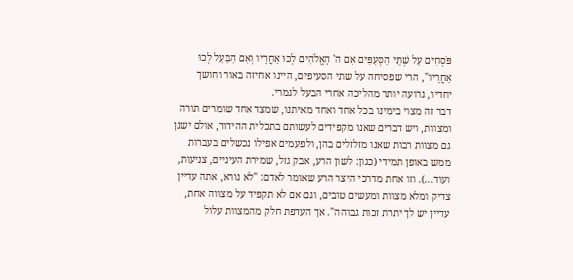פֹּסְחִים עַל שְׁתֵּי הַסְּעִפִּים אִם ה' הָאֱלֹהִים לְכוּ אַחֲרָיו וְאִם הַבַּעַל לְכוּ אַחֲרָיו", הרי שפסיחה על שתי הסעיפים, היינו אחיזה באור וחושך יחדיו, גרועה יותר מהליכה אחרי הבעל לגמרי.
דבר זה מצוי בימינו בכל אחד ואחד מאיתנו, שמצד אחד שומרים תורה ומצוות, ויש דברים שאנו מקפידים לעשותם בתכלית ההידור, אולם ישנן גם מצוות רבות שאנו מזלזלים בהן, ולפעמים אפילו נכשלים בעברות ממש באופן תמידי (כגון: לשון הרע, אבק גזל, שמירת העיניים, צניעות, ועוד…). וזו אחת מדרכי היצר הרע שאומר לאדם: "לא נורא, אתה עדיין צדיק ומלא מצוות ומעשים טובים, וגם אם לא תקפיד על מצווה אחת, עדיין יש לך יתרת זכות גבוהה". אך העדפת חלק מהמצוות עלול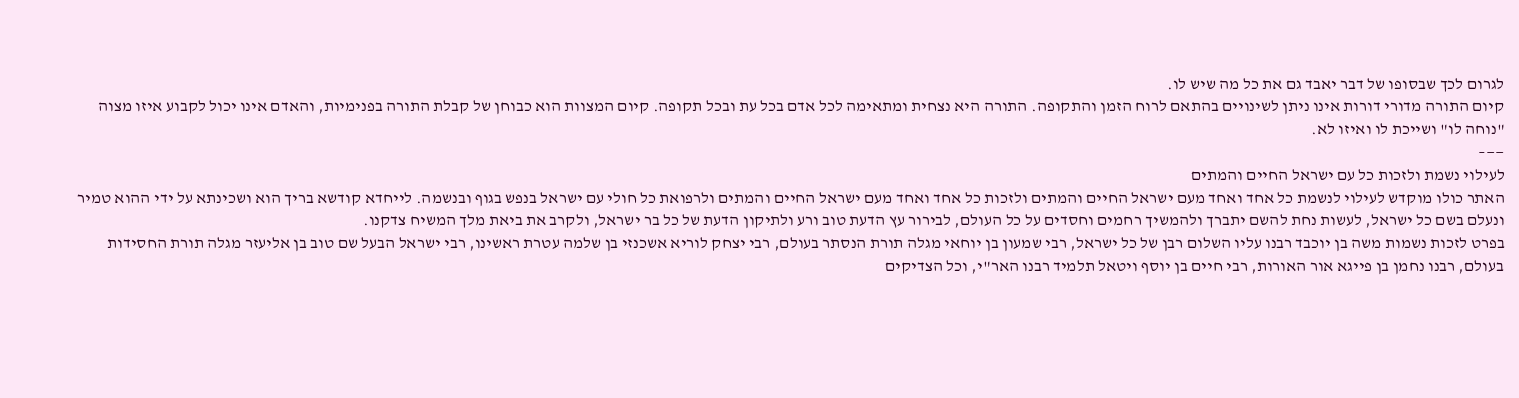לגרום לכך שבסופו של דבר יאבד גם את כל מה שיש לו.
קיום התורה מדורי דורות אינו ניתן לשינויים בהתאם לרוח הזמן והתקופה. התורה היא נצחית ומתאימה לכל אדם בכל עת ובכל תקופה. קיום המצוות הוא כבוחן של קבלת התורה בפנימיות, והאדם אינו יכול לקבוע איזו מצוה "נוחה לו" ושייכת לו ואיזו לא.
——–
לעילוי נשמת ולזכות כל עם ישראל החיים והמתים
האתר כולו מוקדש לעילוי לנשמת כל אחד ואחד מעם ישראל החיים והמתים ולזכות כל אחד ואחד מעם ישראל החיים והמתים ולרפואת כל חולי עם ישראל בנפש בגוף ובנשמה. לייחדא קודשא בריך הוא ושכינתא על ידי ההוא טמיר ונעלם בשם כל ישראל, לעשות נחת להשם יתברך ולהמשיך רחמים וחסדים על כל העולם, לבירור עץ הדעת טוב ורע ולתיקון הדעת של כל בר ישראל, ולקרב את ביאת מלך המשיח צדקנו.
בפרט לזכות נשמות משה בן יוכבד רבנו עליו השלום רבן של כל ישראל, רבי שמעון בן יוחאי מגלה תורת הנסתר בעולם, רבי יצחק לוריא אשכנזי בן שלמה עטרת ראשינו, רבי ישראל הבעל שם טוב בן אליעזר מגלה תורת החסידות בעולם, רבנו נחמן בן פייגא אור האורות, רבי חיים בן יוסף ויטאל תלמיד רבנו האר"י, וכל הצדיקים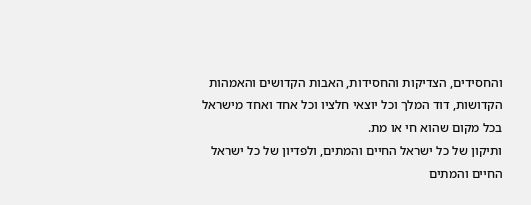והחסידים, הצדיקות והחסידות, האבות הקדושים והאמהות הקדושות, דוד המלך וכל יוצאי חלציו וכל אחד ואחד מישראל בכל מקום שהוא חי או מת.
ותיקון של כל ישראל החיים והמתים, ולפדיון של כל ישראל החיים והמתים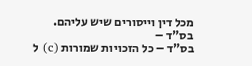מכל דין וייסורים שיש עליהם.
בס"ד –
בס"ד – כל הזכויות שמורות (c) ל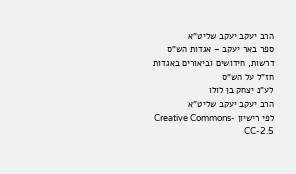הרב יעקב יעקב שליט"א
ספר באר יעקב – אגדות הש"ס
דרשות, חידושים וביאורים באגדות חז"ל על הש"ס
לע"נ יצחק בן לולו
הרב יעקב יעקב שליט"א
לפי רישיון Creative Commons-CC-2.5